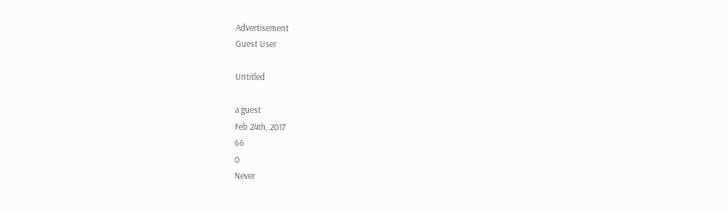Advertisement
Guest User

Untitled

a guest
Feb 24th, 2017
66
0
Never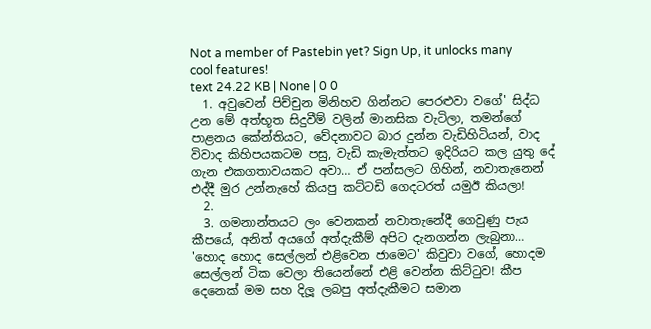Not a member of Pastebin yet? Sign Up, it unlocks many cool features!
text 24.22 KB | None | 0 0
  1. අවුවෙන් පිච්චුන මිනිහව ගින්නට පෙරළුවා වගේ' සිද්ධ උන මේ අත්භූත සිදුවීම් වලින් මානසික වැටිලා, තමන්ගේ පාළනය කේන්තියට, වේදනාවට බාර දුන්න වැඩිහිටියන්, වාද විවාද කිහිපයකටම පසු, වැඩි කැමැත්තට ඉදිරියට කල යුතු දේ ගැන එකගතාවයකට අවා… ඒ පන්සලට ගිහින්, නවාතැනෙන් එද්දී මුර උන්නැහේ කියපු කට්ටඩි ගෙදටරත් යමුඊ කියලා!
  2.
  3. ගමනාන්තයට ලං වෙනකන් නවාතැනේදී ගෙවුණු පැය කීපයේ, අනිත් අයගේ අත්දැකීම් අපිට දැනගන්න ලැබුනා… 'හොද හොද සෙල්ලන් එළිවෙන ජාමෙට' කිවුවා වගේ, හොදම සෙල්ලන් ටික වෙලා තියෙන්නේ එළි වෙන්න කිට්ටුව! කීප දෙනෙක් මම සහ දිලූ ලබපු අත්දැකීමට සමාන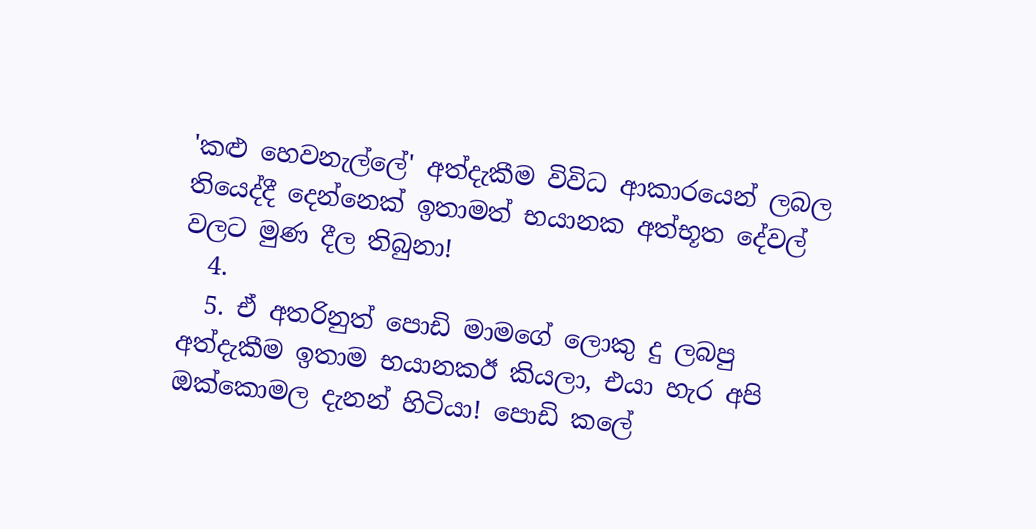'කළු හෙවනැල්ලේ' අත්දැකීම විවිධ ආකාරයෙන් ලබල තියෙද්දී දෙන්නෙක් ඉතාමත් භයානක අත්භූත දේවල් වලට මුණ දීල තිබුනා!
  4.
  5. ඒ අතරිනුත් පොඩි මාමගේ ලොකු දු ලබපු අත්දැකීම ඉතාම භයානකඊ කියලා, එයා හැර අපි ඔක්කොමල දැනන් හිටියා! පොඩි කලේ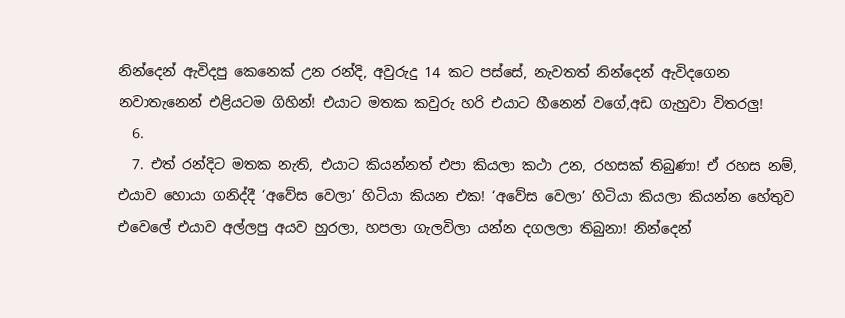නින්දෙන් ඇවිදපු කෙනෙක් උන රන්දි, අවුරුදු 14 කට පස්සේ, නැවතත් නින්දෙන් ඇවිදගෙන නවාතැනෙන් එළියටම ගිහින්! එයාට මතක කවුරු හරි එයාට හීනෙන් වගේ,අඩ ගැහුවා විතරලු!
  6.
  7. එත් රන්දිට මතක නැති, එයාට කියන්නත් එපා කියලා කථා උන, රහසක් තිබුණා! ඒ රහස නම්, එයාව හොයා ගනිද්දී ‘අවේස වෙලා’ හිටියා කියන එක! ‘අවේස වෙලා’ හිටියා කියලා කියන්න හේතුව එවෙලේ එයාව අල්ලපු අයව හුරලා, හපලා ගැලවිලා යන්න දගලලා තිබුනා! නින්දෙන්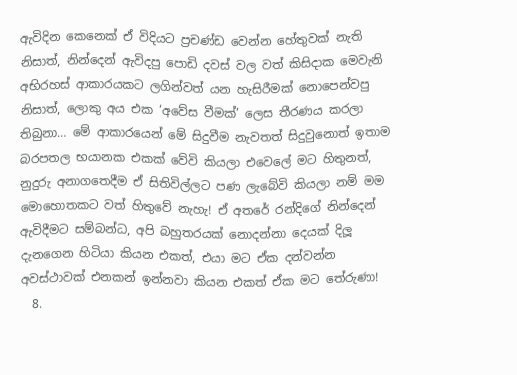ඇවිදින කෙනෙක් ඒ විදියට ප්‍රචණ්ඩ වෙන්න හේතුවක් නැති නිසාත්, නින්දෙන් ඇවිදපු පොඩි දවස් වල වත් කිසිදාක මෙවැනි අභිරහස් ආකාරයකට ලගින්වත් යන හැසිරීමක් නොපෙන්වපු නිසාත්, ලොකු අය එක ‘අවේස වීමක්’ ලෙස තීරණය කරලා තිබුනා… මේ ආකාරයෙන් මේ සිදුවීම නැවතත් සිදුවුනොත් ඉතාම බරපතල භයානක එකක් වේවි කියලා එවෙලේ මට හිතුනත්, නුදුරු අනාගතෙදීම ඒ සිතිවිල්ලට පණ ලැබේවි කියලා නම් මම මොහොතකට වත් හිතුවේ නැහැ! ඒ අතරේ රන්දිගේ නින්දෙන් ඇවිදීමට සම්බන්ධ, අපි බහුතරයක් නොදන්නා දෙයක් දිලූ දැනගෙන හිටියා කියන එකත්, එයා මට ඒක දන්වන්න අවස්ථාවක් එනකන් ඉන්නවා කියන එකත් ඒක මට තේරුණා!
  8.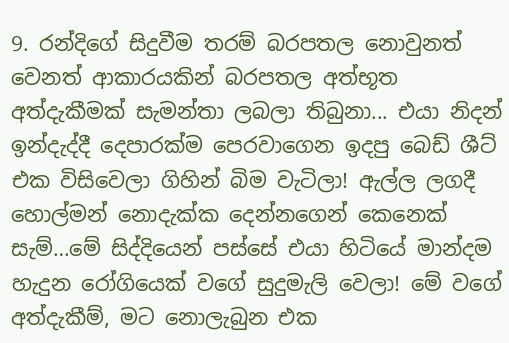9. රන්දිගේ සිදුවීම තරම් බරපතල නොවුනත් වෙනත් ආකාරයකින් බරපතල අත්භූත අත්දැකීමක් සැමන්තා ලබලා තිබුනා... එයා නිදන් ඉන්දැද්දී දෙපාරක්ම පෙරවාගෙන ඉදපු බෙඩ් ශීට් එක විසිවෙලා ගිහින් බිම වැටිලා! ඇල්ල ලගදී හොල්මන් නොදැක්ක දෙන්නගෙන් කෙනෙක් සැම්…මේ සිද්දියෙන් පස්සේ එයා හිටියේ මාන්දම හැදුන රෝගියෙක් වගේ සුදුමැලි වෙලා! මේ වගේ අත්දැකීම්, මට නොලැබුන එක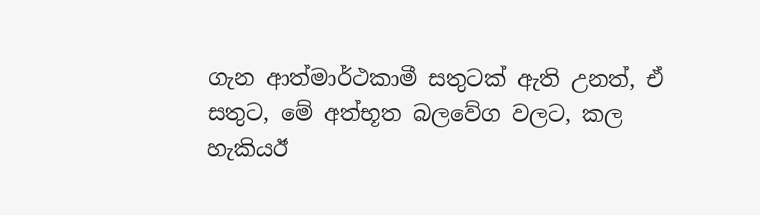ගැන ආත්මාර්ථකාමී සතුටක් ඇති උනත්, ඒ සතුට, මේ අත්භූත බලවේග වලට, කල හැකියඊ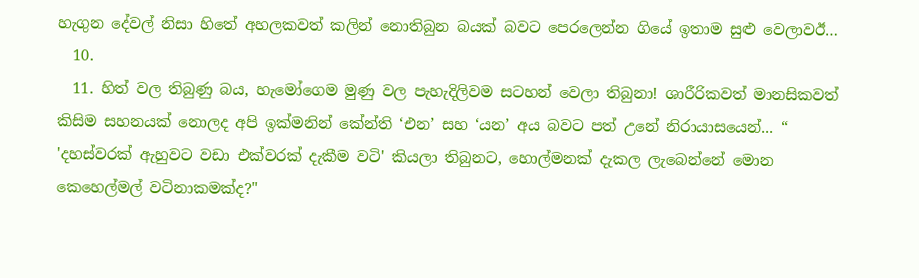හැගුන දේවල් නිසා හිතේ අහලකවත් කලින් නොතිබුන බයක් බවට පෙරලෙන්න ගියේ ඉතාම සුළු වෙලාවඊ…
  10.
  11. හිත් වල තිබුණු බය, හැමෝගෙම මුණු වල පැහැදිලිවම සටහන් වෙලා තිබුනා! ශාරීරිකවත් මානසිකවත් කිසිම සහනයක් නොලද අපි ඉක්මනින් කේන්ති ‘එන’ සහ ‘යන’ අය බවට පත් උනේ නිරායාසයෙන්... “ 'දහස්වරක් ඇහුවට වඩා එක්වරක් දැකීම වටි' කියලා තිබුනට, හොල්මනක් දැකල ලැබෙන්නේ මොන කෙහෙල්මල් වටිනාකමක්ද?"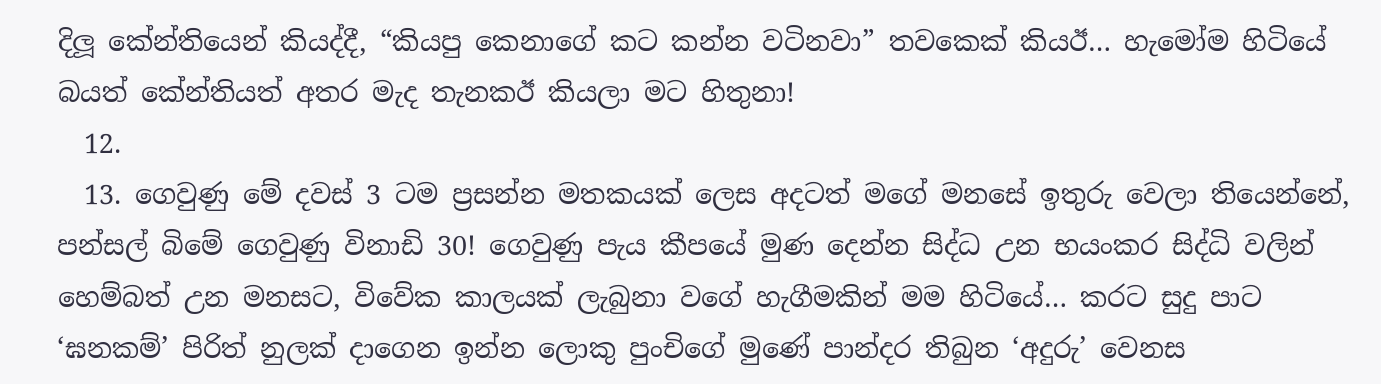දිලූ කේන්තියෙන් කියද්දී, “කියපු කෙනාගේ කට කන්න වටිනවා” තවකෙක් කියඊ… හැමෝම හිටියේ බයත් කේන්තියත් අතර මැද තැනකඊ කියලා මට හිතුනා!
  12.
  13. ගෙවුණු මේ දවස් 3 ටම ප්‍රසන්න මතකයක් ලෙස අදටත් මගේ මනසේ ඉතුරු වෙලා තියෙන්නේ, පන්සල් බිමේ ගෙවුණු විනාඩි 30! ගෙවුණු පැය කීපයේ මුණ දෙන්න සිද්ධ උන භයංකර සිද්ධි වලින් හෙම්බත් උන මනසට, විවේක කාලයක් ලැබුනා වගේ හැගීමකින් මම හිටියේ… කරට සුදු පාට ‘ඝනකම්’ පිරිත් නුලක් දාගෙන ඉන්න ලොකු පුංචිගේ මුණේ පාන්දර තිබුන ‘අදුරු’ වෙනස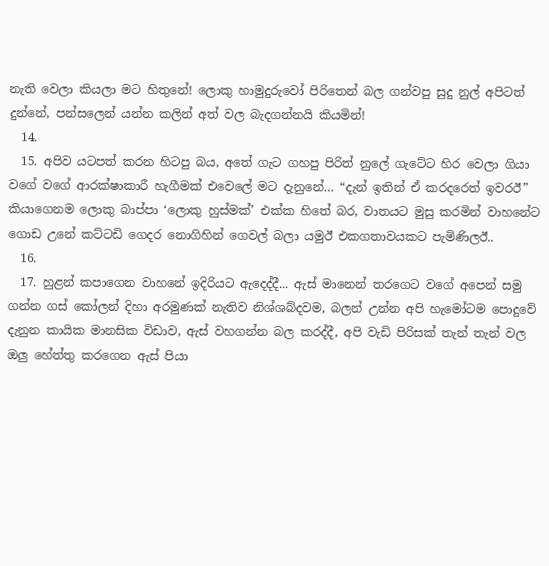නැති වෙලා කියලා මට හිතුනේ! ලොකු හාමුදුරුවෝ පිරිතෙන් බල ගන්වපු සුදු නුල් අපිටත් දුන්නේ, පන්සලෙන් යන්න කලින් අත් වල බැදගන්නයි කියමින්!
  14.
  15. අපිව යටපත් කරන හිටපු බය, අතේ ගැට ගහපු පිරිත් නුලේ ගැටේට හිර වෙලා ගියා වගේ වගේ ආරක්ෂාකාරී හැගීමක් එවෙලේ මට දැනුනේ… “දැන් ඉතින් ඒ කරදරෙත් ඉවරඊ” කියාගෙනම ලොකු බාප්පා ‘ලොකු හුස්මක්’ එක්ක හිතේ බර, වාතයට මුසු කරමින් වාහනේට ගොඩ උනේ කට්ටඩි ගෙදර නොගිහින් ගෙවල් බලා යමුඊ එකගතාවයකට පැමිණිලඊ..
  16.
  17. හුළන් කපාගෙන වාහනේ ඉදිරියට ඇදෙද්දී... ඇස් මානෙන් තරගෙට වගේ අපෙන් සමු ගන්න ගස් කෝලන් දිහා අරමුණක් නැතිව නිශ්ශබ්දවම, බලන් උන්න අපි හැමෝටම පොදුවේ දැනුන කායික මානසික විඩාව, ඇස් වහගන්න බල කරද්දී, අපි වැඩි පිරිසක් තැන් තැන් වල ඔලු හේත්තු කරගෙන ඇස් පියා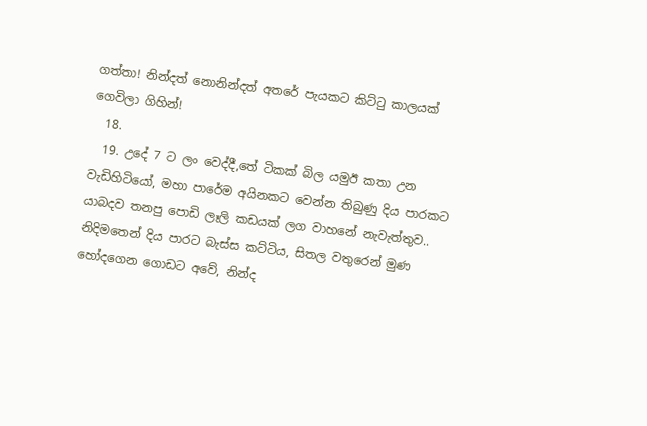ගත්තා! නින්දත් නොනින්දත් අතරේ පැයකට කිට්ටු කාලයක් ගෙවිලා ගිහින්!
  18.
  19. උදේ 7 ට ලං වෙද්දී,තේ ටිකක් බිල යමුඊ කතා උන වැඩිහිටියෝ, මහා පාරේම අයිනකට වෙන්න තිබුණු දිය පාරකට යාබදව තනපු පොඩි ලෑලි කඩයක් ලග වාහනේ නැවැත්තුව.. නිදිමතෙන් දිය පාරට බැස්ස කට්ටිය, සිතල වතුරෙන් මුණ හෝදගෙන ගොඩට අවේ, නින්ද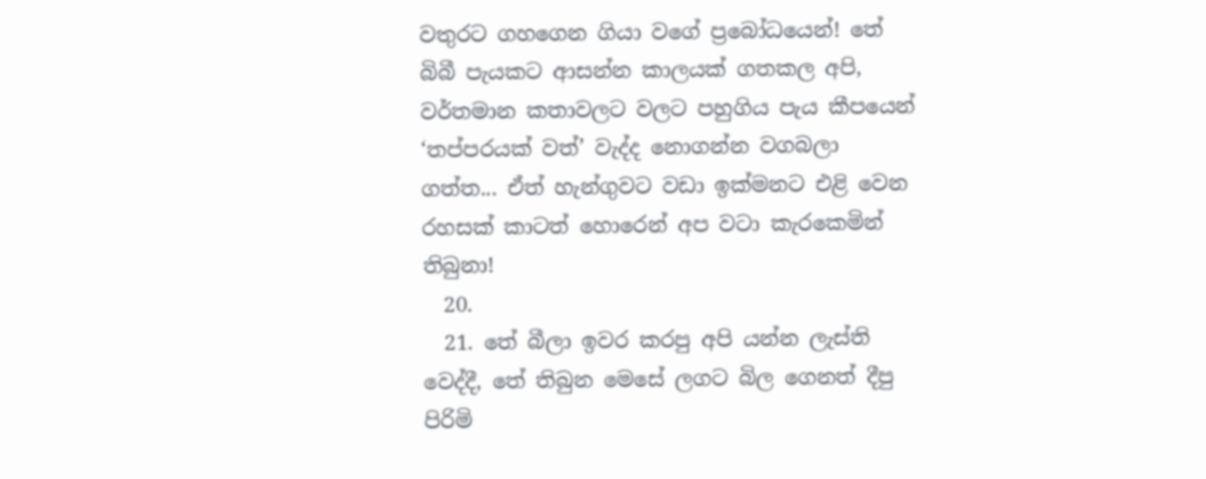වතුරට ගහගෙන ගියා වගේ ප්‍රබෝධයෙන්! තේ බිබී පැයකට ආසන්න කාලයක් ගතකල අපි, වර්තමාන කතාවලට වලට පහුගිය පැය කීපයෙන් ‘තප්පරයක් වත්’ වැද්ද නොගන්න වගබලා ගත්ත... ඒත් හැන්ගුවට වඩා ඉක්මනට එළි වෙන රහසක් කාටත් හොරෙන් අප වටා කැරකෙමින් තිබුනා!
  20.
  21. තේ බීලා ඉවර කරපු අපි යන්න ලැස්ති වෙද්දී, තේ තිබුන මෙසේ ලගට බිල ගෙනත් දීපු පිරිමි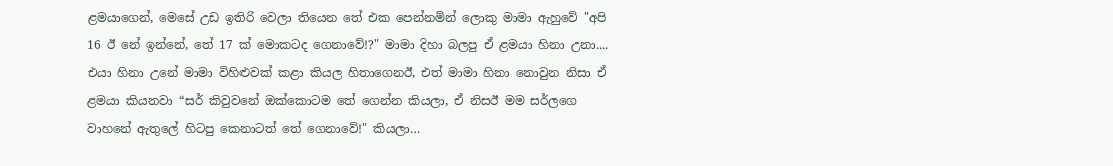ළමයාගෙන්, මෙසේ උඩ ඉතිරි වෙලා තියෙන තේ එක පෙන්නමින් ලොකු මාමා ඇහුවේ "අපි 16 ඊ නේ ඉන්නේ, තේ 17 ක් මොකටද ගෙනාවේ!?" මාමා දිහා බලපු ඒ ළමයා හිනා උනා.... එයා හිනා උනේ මාමා විහිළුවක් කළා කියල හිතාගෙනඊ, එත් මාමා හිනා නොවුන නිසා ඒ ළමයා කියනවා “සර් කිවුවනේ ඔක්කොටම තේ ගෙන්න කියලා, ඒ නිසඊ මම සර්ලගෙ වාහනේ ඇතුලේ හිටපු කෙනාටත් තේ ගෙනාවේ!" කියලා…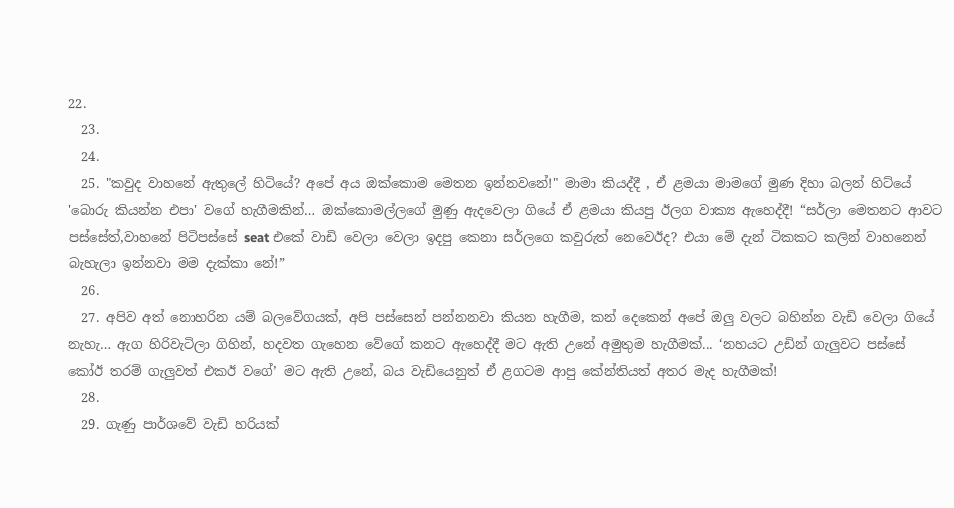22.
  23.
  24.
  25. "කවුද වාහනේ ඇතුලේ හිටියේ? අපේ අය ඔක්කොම මෙතන ඉන්නවනේ!" මාමා කියද්දී , ඒ ළමයා මාමගේ මුණ දිහා බලන් හිට්යේ 'බොරු කියන්න එපා' වගේ හැගීමකින්… ඔක්කොමල්ලගේ මුණු ඇදවෙලා ගියේ ඒ ළමයා කියපු ඊලග වාක්‍ය ඇහෙද්දී! “සර්ලා මෙතනට ආවට පස්සේත්,වාහනේ පිටිපස්සේ seat එකේ වාඩි වෙලා වෙලා ඉදපු කෙනා සර්ලගෙ කවුරුත් නෙවෙඊද? එයා මේ දැන් ටිකකට කලින් වාහනෙන් බැහැලා ඉන්නවා මම දැක්කා නේ!”
  26.
  27. අපිව අත් නොහරින යම් බලවේගයක්, අපි පස්සෙන් පන්නනවා කියන හැගීම, කන් දෙකෙන් අපේ ඔලු වලට බහින්න වැඩි වෙලා ගියේ නැහැ… ඇග හිරිවැටිලා ගිහින්, හදවත ගැහෙන වේගේ කනට ඇහෙද්දී මට ඇති උනේ අමුතුම හැගීමක්... ‘නහයට උඩින් ගැලුවට පස්සේ කෝඊ තරම් ගැලුවත් එකඊ වගේ’ මට ඇති උනේ, බය වැඩියෙනුත් ඒ ළගටම ආපු කේන්තියත් අතර මැද හැගීමක්!
  28.
  29. ගැණු පාර්ශවේ වැඩි හරියක්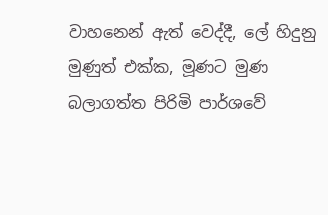වාහනෙන් ඇත් වෙද්දී, ලේ හිදුනු මුණුත් එක්ක, මූණට මුණ බලාගත්ත පිරිමි පාර්ශවේ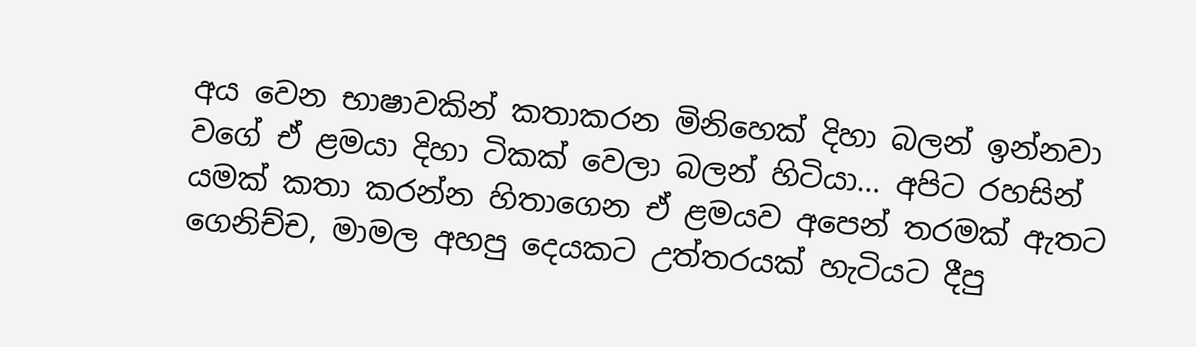අය වෙන භාෂාවකින් කතාකරන මිනිහෙක් දිහා බලන් ඉන්නවා වගේ ඒ ළමයා දිහා ටිකක් වෙලා බලන් හිටියා… අපිට රහසින් යමක් කතා කරන්න හිතාගෙන ඒ ළමයව අපෙන් තරමක් ඇතට ගෙනිච්ච, මාමල අහපු දෙයකට උත්තරයක් හැටියට දීපු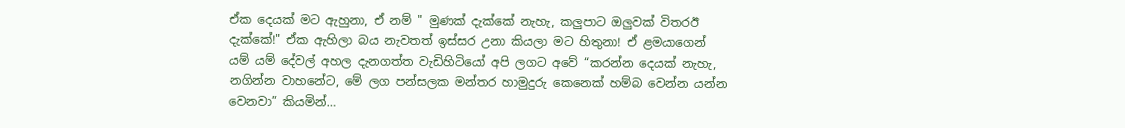ඒක දෙයක් මට ඇහුනා, ඒ නම් " මුණක් දැක්කේ නැහැ, කලුපාට ඔලුවක් විතරඊ දැක්කේ!" ඒක ඇහිලා බය නැවතත් ඉස්සර උනා කියලා මට හිතුනා! ඒ ළමයාගෙන් යම් යම් දේවල් අහල දැනගත්ත වැඩිහිටියෝ අපි ලගට අවේ “කරන්න දෙයක් නැහැ, නගින්න වාහනේට, මේ ලග පන්සලක මන්තර හාමුදුරු කෙනෙක් හම්බ වෙන්න යන්න වෙනවා” කියමින්…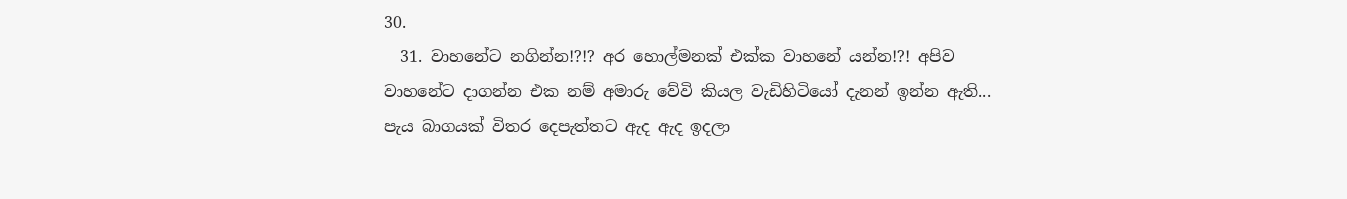30.
  31. වාහනේට නගින්න!?!? අර හොල්මනක් එක්ක වාහනේ යන්න!?! අපිව වාහනේට දාගන්න එක නම් අමාරු වේවි කියල වැඩිහිටියෝ දැනන් ඉන්න ඇති... පැය බාගයක් විතර දෙපැත්තට ඇද ඇද ඉදලා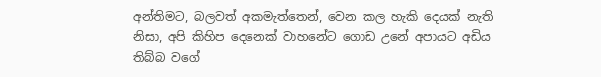අන්තිමට, බලවත් අකමැත්තෙන්, වෙන කල හැකි දෙයක් නැති නිසා, අපි කිහිප දෙනෙක් වාහනේට ගොඩ උනේ අපායට අඩිය තිබ්බ වගේ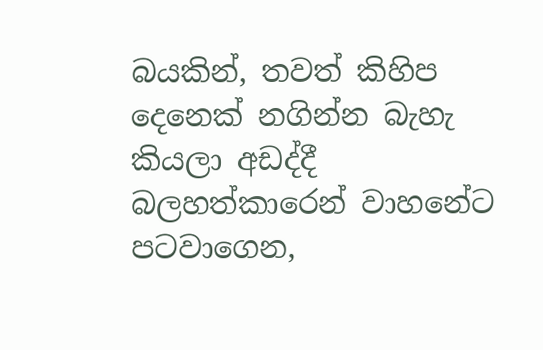බයකින්, තවත් කිහිප දෙනෙක් නගින්න බැහැ කියලා අඩද්දී බලහත්කාරෙන් වාහනේට පටවාගෙන,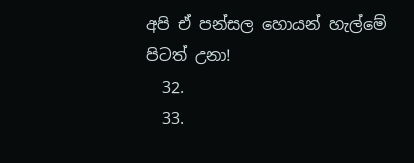අපි ඒ පන්සල හොයන් හැල්මේ පිටත් උනා!
  32.
  33.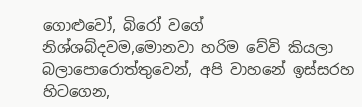ගොළුවෝ, බිරෝ වගේ නිශ්ශබ්දවම,මොනවා හරිම වේවි කියලා බලාපොරොත්තුවෙන්, අපි වාහනේ ඉස්සරහ හිටගෙන,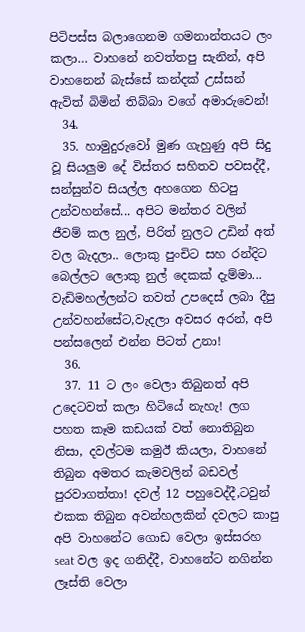පිටිපස්ස බලාගෙනම ගමනාන්තයට ලං කලා… වාහනේ නවත්තපු සැනින්, අපි වාහනෙන් බැස්සේ කන්දක් උස්සන් ඇවිත් බිමින් තිබ්බා වගේ අමාරුවෙන්!
  34.
  35. හාමුදුරුවෝ මුණ ගැහුණු අපි සිදු වූ සියලුම දේ විස්තර සහිතව පවසද්දී, සන්සුන්ව සියල්ල අහගෙන හිටපු උන්වහන්සේ... අපිට මන්තර වලින් ජීවම් කල නුල්, පිරිත් නුලට උඩින් අත් වල බැදලා.. ලොකු පුංචිට සහ රන්දිට බෙල්ලට ලොකු නුල් දෙකක් දැම්මා... වැඩිමහල්ලන්ට තවත් උපදෙස් ලබා දීපු උන්වහන්සේට,වැදලා අවසර අරන්, අපි පන්සලෙන් එන්න පිටත් උනා!
  36.
  37. 11 ට ලං වෙලා තිබුනත් අපි උදෙටවත් කලා හිටියේ නැහැ! ලග පහත කෑම කඩයක් වත් නොතිබුන නිසා, දවල්ටම කමුඊ කියලා, වාහනේ තිබුන අමතර කැමවලින් බඩවල් පුරවාගත්තා! දවල් 12 පහුවෙද්දී,ටවුන් එකක තිබුන අවන්හලකින් දවලට කාපු අපි වාහනේට ගොඩ වෙලා ඉස්සරහ seat වල ඉද ගනිද්දී, වාහනේට නගින්න ලෑස්ති වෙලා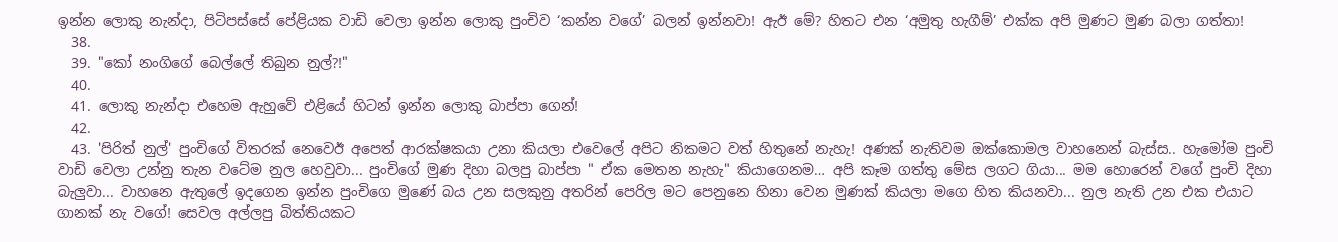ඉන්න ලොකු නැන්දා, පිටිපස්සේ පේළියක වාඩි වෙලා ඉන්න ලොකු පුංචිව ‘කන්න වගේ’ බලන් ඉන්නවා! ඇඊ මේ? හිතට එන ‘අමුතු හැගීම්’ එක්ක අපි මුණට මුණ බලා ගත්තා!
  38.
  39. "කෝ නංගිගේ බෙල්ලේ තිබුන නුල්?!"
  40.
  41. ලොකු නැන්දා එහෙම ඇහුවේ එළියේ හිටන් ඉන්න ලොකු බාප්පා ගෙන්!
  42.
  43. 'පිරිත් නුල්' පුංචිගේ විතරක් නෙවෙඊ අපෙත් ආරක්ෂකයා උනා කියලා එවෙලේ අපිට නිකමට වත් හිතුනේ නැහැ! අණක් නැතිවම ඔක්කොමල වාහනෙන් බැස්ස.. හැමෝම පුංචි වාඩි වෙලා උන්නු තැන වටේම නුල හෙවුවා... පුංචිගේ මුණ දිහා බලපු බාප්පා " ඒක මෙතන නැහැ" කියාගෙනම… අපි කෑම ගත්තු මේස ලගට ගියා... මම හොරෙන් වගේ පුංචි දිහා බැලුවා... වාහනෙ ඇතුලේ ඉදගෙන ඉන්න පුංචිගෙ මුණේ බය උන සලකුනු අතරින් පෙරිල මට පෙනුනෙ හිනා වෙන මුණක් කියලා මගෙ හිත කියනවා... නුල නැති උන එක එයාට ගානක් නැ වගේ! සෙවල අල්ලපු බිත්තියකට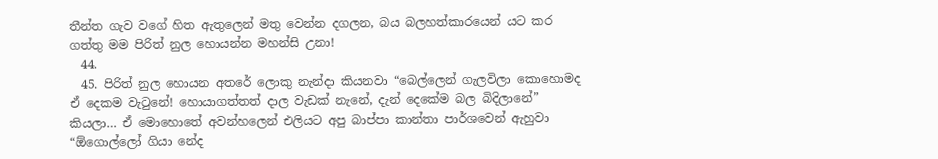තීන්ත ගැව වගේ හිත ඇතුලෙන් මතු වෙන්න දගලන, බය බලහත්කාරයෙන් යට කර ගත්තු මම පිරිත් නුල හොයන්න මහන්සි උනා!
  44.
  45. පිරිත් නුල හොයන අතරේ ලොකු නැන්දා කියනවා “බෙල්ලෙන් ගැලවිලා කොහොමද ඒ දෙකම වැටුනේ! හොයාගත්තත් දාල වැඩක් නැනේ, දැන් දෙකේම බල බිදිලානේ” කියලා… ඒ මොහොතේ අවන්හලෙන් එලියට අපු බාප්පා කාන්තා පාර්ශවෙන් ඇහුවා “ඕගොල්ලෝ ගියා නේද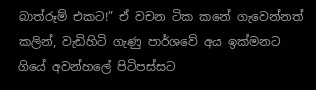බාත්රූම් එකට!” ඒ වචන ටික කනේ ගැවෙන්නත් කලින්, වැඩිහිටි ගැණු පාර්ශවේ අය ඉක්මනට ගියේ අවන්හලේ පිටිපස්සට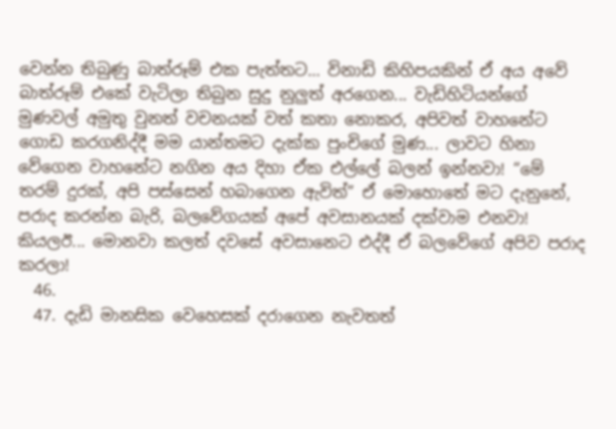වෙන්න තිබුණු බාත්රූම් එක පැත්තට… විනාඩි කිහිපයකින් ඒ අය අවේ බාත්රූම් එකේ වැටිලා තිබුන සුදු නුලුත් අරගෙන... වැඩිහිටියන්ගේ මුණවල් අමුතු වුනත් වචනයක් වත් කතා නොකර, අපිවත් වාහනේට ගොඩ කරගනිද්දී මම යාන්තමට දැක්ක පුංචිගේ මුණ... ලාවට හිනා වේගෙන වාහනේට නගින අය දිහා ඒක එල්ලේ බලන් ඉන්නවා! “මේ තරම් දුරක්, අපි පස්සෙන් හබාගෙන ඇවිත්” ඒ මොහොතේ මට දැනුනේ, පරාද කරන්න බැරි, බලවේගයක් අපේ අවසානයක් දක්වාම එනවා! කියලඊ... මොනවා කලත් දවසේ අවසානෙට එද්දී ඒ බලවේගේ අපිව පරාද කරලා!
  46.
  47. දැඩි මානසික වෙහෙසක් දරාගෙන නැවතත්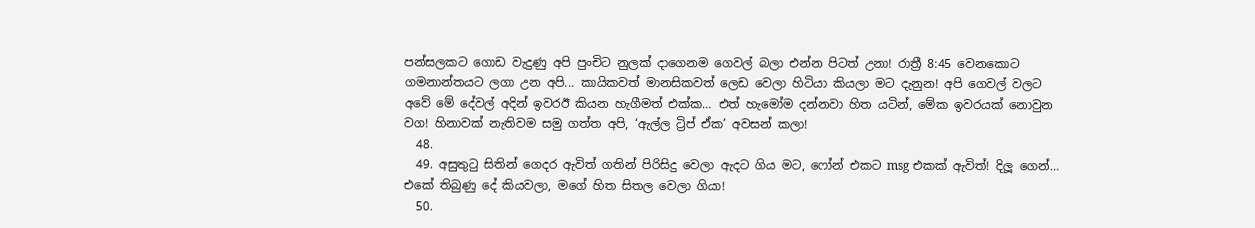පන්සලකට ගොඩ වැදුණු අපි පුංචිට නුලක් දාගෙනම ගෙවල් බලා එන්න පිටත් උනා! රාත්‍රී 8:45 වෙනකොට ගමනාන්තයට ලගා උන අපි... කායිකවත් මානසිකවත් ලෙඩ වෙලා හිටියා කියලා මට දැනුන! අපි ගෙවල් වලට අවේ මේ දේවල් අදින් ඉවරඊ කියන හැගීමත් එක්ක… එත් හැමෝම දන්නවා හිත යටින්, මේක ඉවරයක් නොවුන වග! හිනාවක් නැතිවම සමු ගත්ත අපි, ‘ඇල්ල ට්‍රිප් ඒක’ අවසන් කලා!
  48.
  49. අසුතුටු සිතින් ගෙදර ඇවිත් ගතින් පිරිසිදු වෙලා ඇදට ගිය මට, ෆෝන් එකට msg එකක් ඇවිත්! දිලූ ගෙන්… එකේ තිබුණු දේ කියවලා, මගේ හිත සිතල වෙලා ගියා!
  50.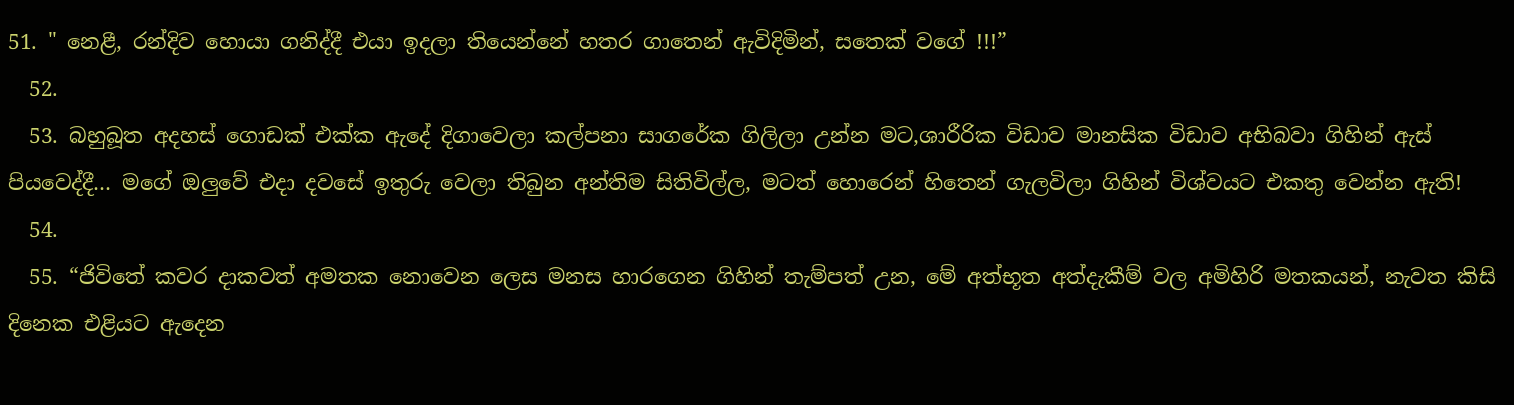51. " නෙළී, රන්දිව හොයා ගනිද්දී එයා ඉදලා තියෙන්නේ හතර ගාතෙන් ඇවිදිමින්, සතෙක් වගේ !!!”
  52.
  53. බහුබූත අදහස් ගොඩක් එක්ක ඇදේ දිගාවෙලා කල්පනා සාගරේක ගිලිලා උන්න මට,ශාරීරික විඩාව මානසික විඩාව අභිබවා ගිහින් ඇස් පියවෙද්දී… මගේ ඔලුවේ එදා දවසේ ඉතුරු වෙලා තිබුන අන්තිම සිතිවිල්ල, මටත් හොරෙන් හිතෙන් ගැලවිලා ගිහින් විශ්වයට එකතු වෙන්න ඇති!
  54.
  55. “ජිවිතේ කවර දාකවත් අමතක නොවෙන ලෙස මනස හාරගෙන ගිහින් තැම්පත් උන, මේ අත්භූත අත්දැකීම් වල අමිහිරි මතකයන්, නැවත කිසි දිනෙක එළියට ඇදෙන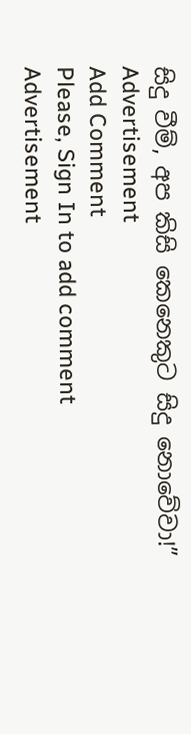සිදු වීම්, අප කිසි කෙනෙකුට සිදු නොවේවා!”
Advertisement
Add Comment
Please, Sign In to add comment
Advertisement